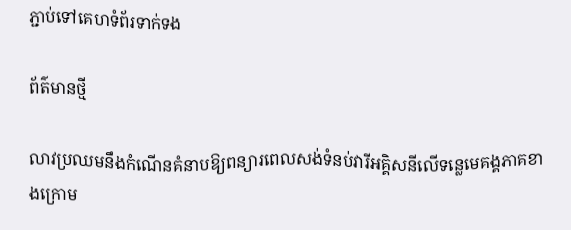ភ្ជាប់ទៅគេហទំព័រទាក់ទង

ព័ត៌មានថ្មី

លាវប្រឈមនឹងកំណើនគំនាបឱ្យពន្យារពេលសង់ទំនប់វារីអគ្គិសនីលើទន្លេមេគង្គភាគខាងក្រោម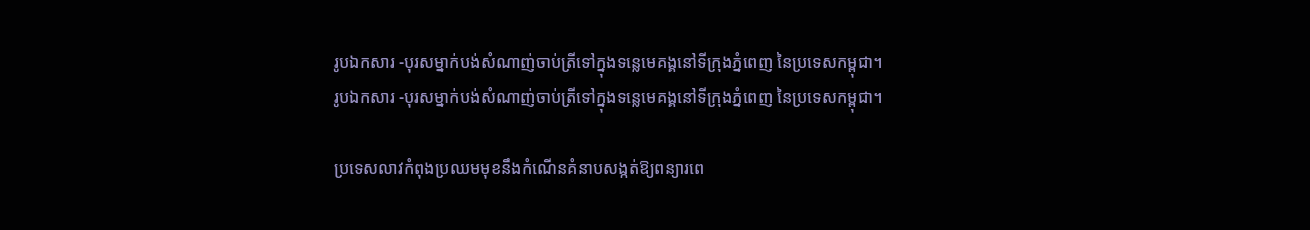រូបឯកសារ -បុរសម្នាក់បង់សំណាញ់ចាប់ត្រីទៅក្នុងទន្លេមេគង្គនៅទីក្រុងភ្នំពេញ នៃប្រទេសកម្ពុជា។
រូបឯកសារ -បុរសម្នាក់បង់សំណាញ់ចាប់ត្រីទៅក្នុងទន្លេមេគង្គនៅទីក្រុងភ្នំពេញ នៃប្រទេសកម្ពុជា។

ប្រទេសលាវកំពុងប្រឈមមុខនឹងកំណើនគំនាបសង្កត់ឱ្យពន្យារពេ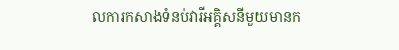លការកសាងទំនប់វារីអគ្គិសនីមួយមានក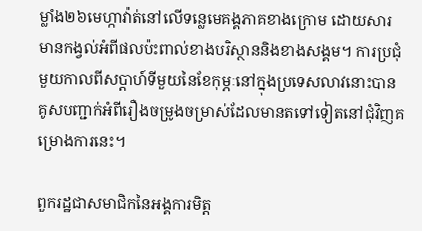ម្លាំង២៦មេហ្កាវ៉ាត់នៅលើទន្លេមេគង្គភាគខាងក្រោម ដោយសារមានកង្វល់អំពីផលប៉ះពាល់ខាងបរិស្ថាននិងខាងសង្គម។ ការប្រជុំមួយកាលពីសប្តាហ៍ទីមួយនៃខែកុម្ភៈនៅក្នុងប្រទេសលាវនោះបានគូសបញ្ជាក់អំពីរឿងចម្រូងចម្រាស់ដែលមានតទៅទៀតនៅជុំវិញគម្រោងការនេះ។

ពួករដ្ឋជាសមាជិកនៃអង្គការមិត្ត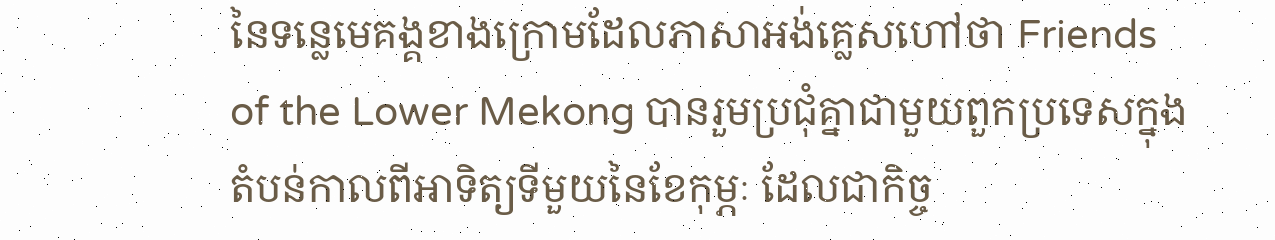នៃទន្លេមេគង្គខាងក្រោមដែលភាសាអង់គ្លេសហៅថា Friends of the Lower Mekong បានរួមប្រជុំគ្នាជាមួយពួកប្រទេសក្នុងតំបន់កាលពីអាទិត្យទីមួយនៃខែកុម្ភៈ ដែលជាកិច្ច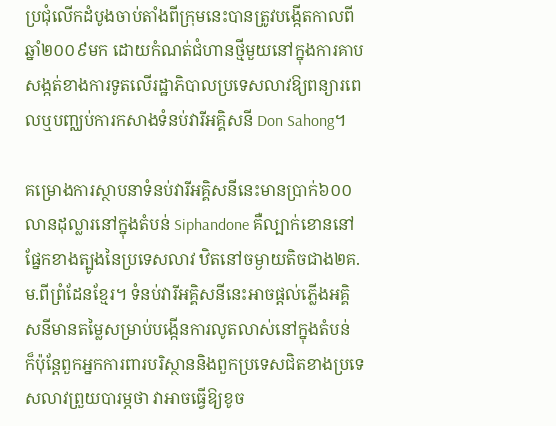ប្រជុំលើកដំបូងចាប់តាំងពីក្រុមនេះបានត្រូវបង្កើតកាលពីឆ្នាំ២០០៩មក ដោយកំណត់ជំហានថ្មីមួយនៅក្នុងការគាបសង្កត់ខាងការទូតលើរដ្ឋាភិបាលប្រទេសលាវឱ្យពន្យារពេលឬបញ្ឈប់ការកសាងទំនប់វារីអគ្គិសនី Don Sahong។

គម្រោងការស្ថាបនាទំនប់វារីអគ្គិសនីនេះមានប្រាក់៦០០លានដុល្លារនៅក្នុងតំបន់ Siphandone គឺល្បាក់ខោននៅផ្នែកខាងត្បូងនៃប្រទេសលាវ ឋិតនៅចម្ងាយតិចជាង២គ.ម.ពីព្រំដែនខ្មែរ។ ទំនប់វារីអគ្គិសនីនេះអាចផ្តល់ភ្លើងអគ្គិសនីមានតម្លៃសម្រាប់បង្កើនការលូតលាស់នៅក្នុងតំបន់ ក៏ប៉ុន្តែពួកអ្នកការពារបរិស្ថាននិងពួកប្រទេសជិតខាងប្រទេសលាវព្រួយបារម្ភថា វាអាចធ្វើឱ្យខូច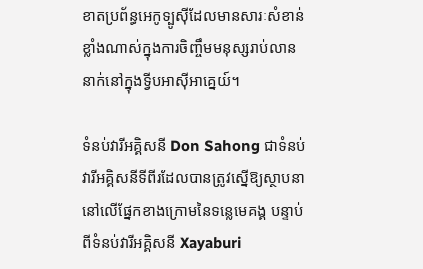ខាតប្រព័ន្ធអេកូទ្បូស៊ីដែលមានសារៈសំខាន់ខ្លាំងណាស់ក្នុងការចិញ្ចឹមមនុស្សរាប់លាននាក់នៅក្នុងទ្វីបអាស៊ីអាគ្នេយ៍។

ទំនប់វារីអគ្គិសនី Don Sahong ជាទំនប់វារីអគ្គិសនីទីពីរដែលបានត្រូវស្នើឱ្យស្ថាបនានៅលើផ្នែកខាងក្រោមនៃទន្លេមេគង្គ បន្ទាប់ពីទំនប់វារីអគ្គិសនី Xayaburi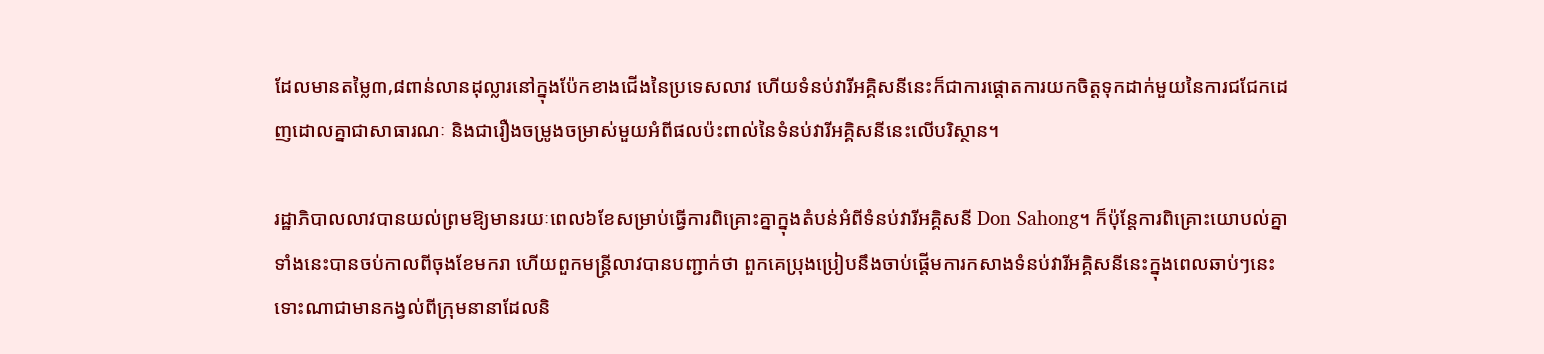ដែលមានតម្លៃ៣,៨ពាន់លានដុល្លារនៅក្នុងប៉ែកខាងជើងនៃប្រទេសលាវ ហើយទំនប់វារីអគ្គិសនីនេះក៏ជាការផ្តោតការយកចិត្តទុកដាក់មួយនៃការជជែកដេញដោលគ្នាជាសាធារណៈ និងជារឿងចម្រូងចម្រាស់មួយអំពីផលប៉ះពាល់នៃទំនប់វារីអគ្គិសនីនេះលើបរិស្ថាន។

រដ្ឋាភិបាលលាវបានយល់ព្រមឱ្យមានរយៈពេល៦ខែសម្រាប់ធ្វើការពិគ្រោះគ្នាក្នុងតំបន់អំពីទំនប់វារីអគ្គិសនី Don Sahong។ ក៏ប៉ុន្តែការពិគ្រោះយោបល់គ្នាទាំងនេះបានចប់កាលពីចុងខែមករា ហើយពួកមន្ត្រីលាវបានបញ្ជាក់ថា ពួកគេប្រុងប្រៀបនឹងចាប់ផ្តើមការកសាងទំនប់វារីអគ្គិសនីនេះក្នុងពេលឆាប់ៗនេះ ទោះណាជាមានកង្វល់ពីក្រុមនានាដែលនិ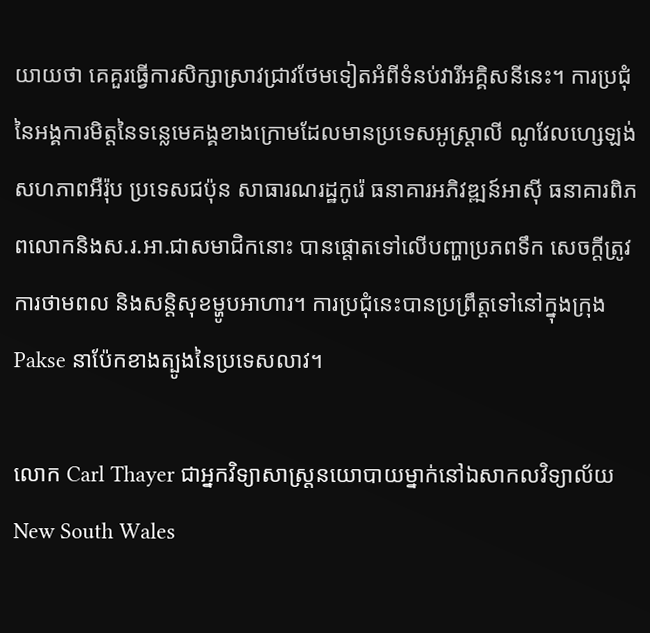យាយថា គេគួរធ្វើការសិក្សាស្រាវជ្រាវថែមទៀតអំពីទំនប់វារីអគ្គិសនីនេះ។ ការប្រជុំនៃអង្គការមិត្តនៃទន្លេមេគង្គខាងក្រោមដែលមានប្រទេសអូស្ត្រាលី ណូវែលហ្សេឡង់ សហភាពអឺរ៉ុប ប្រទេសជប៉ុន សាធារណរដ្ឋកូរ៉េ ធនាគារអភិវឌ្ឍន៍អាស៊ី ធនាគារពិភពលោកនិងស.រ.អា.ជាសមាជិកនោះ បានផ្តោតទៅលើបញ្ហាប្រភពទឹក សេចក្តីត្រូវការថាមពល និងសន្តិសុខម្ហូបអាហារ។ ការប្រជុំនេះបានប្រព្រឹត្តទៅនៅក្នុងក្រុង Pakse នាប៉ែកខាងត្បូងនៃប្រទេសលាវ។

លោក Carl Thayer ជាអ្នកវិទ្យាសាស្ត្រនយោបាយម្នាក់នៅឯសាកលវិទ្យាល័យNew South Wales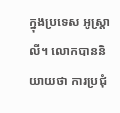ក្នុងប្រទេស អូស្ត្រាលី។ លោកបាននិយាយថា ការប្រជុំ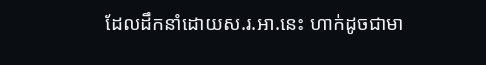ដែលដឹកនាំដោយស.រ.អា.នេះ ហាក់ដូចជាមា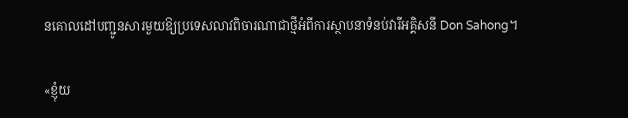នគោលដៅបញ្ជូនសារមួយឱ្យប្រទេសលាវពិចារណាជាថ្មីអំពីការស្ថាបនាទំនប់វារីអគ្គិសនី Don Sahong។

«ខ្ញុំយ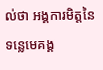ល់ថា អង្គការមិត្តនៃទន្លេមេគង្គ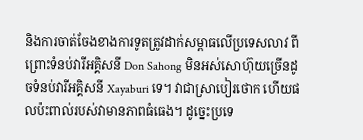និងការចាត់ចែងខាងការទូតត្រូវដាក់សម្ពាធលើប្រទេសលាវ ពីព្រោះទំនប់វារីអគ្គិសនី Don Sahong មិនអស់សោហ៊ុយច្រើនដូចទំនប់វារីអគ្គិសនី Xayaburi ទេ។ វាជាស្រាបៀរថោក ហើយផលប៉ះពាល់របស់វាមានភាពធំធេង។ ដូច្នេះប្រទេ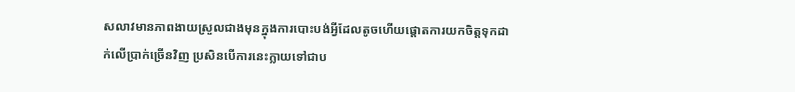សលាវមានភាពងាយស្រួលជាងមុនក្នុងការបោះបង់អ្វីដែលតូចហើយផ្តោតការយកចិត្តទុកដាក់លើប្រាក់ច្រើនវិញ ប្រសិនបើការនេះក្លាយទៅជាប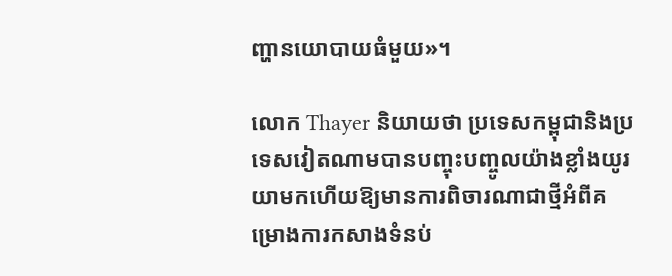ញ្ហានយោបាយធំមួយ»។

លោក Thayer និយាយថា ប្រទេសកម្ពុជានិងប្រទេសវៀតណាមបានបញ្ចុះបញ្ចូលយ៉ាងខ្លាំងយូរយាមកហើយឱ្យមានការពិចារណាជាថ្មីអំពីគម្រោងការកសាងទំនប់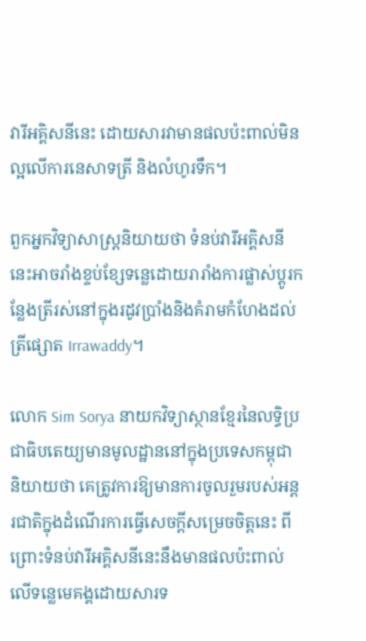វារីអគ្គិសនីនេះ ដោយសារវាមានផលប៉ះពាល់មិនល្អលើការនេសាទត្រី និងលំហូរទឹក។

ពួកអ្នកវិទ្យាសាស្ត្រនិយាយថា ទំនប់វារីអគ្គិសនីនេះអាចរាំងខ្ទប់ខ្សែទន្លេដោយរារាំងការផ្លាស់ប្តូរកន្លែងត្រីរស់នៅក្នុងរដូវប្រាំងនិងគំរាមកំហែងដល់ត្រីផ្សោត Irrawaddy។

លោក Sim Sorya នាយកវិទ្យាស្ថានខ្មែរនៃលទ្ធិប្រជាធិបតេយ្យមានមូលដ្ឋាននៅក្នុងប្រទេសកម្ពុជា និយាយថា គេត្រូវការឱ្យមានការចូលរួមរបស់អន្តរជាតិក្នុងដំណើរការធ្វើសេចក្តីសម្រេចចិត្តនេះ ពីព្រោះទំនប់វារីអគ្គិសនីនេះនឹងមានផលប៉ះពាល់លើទន្លេមេគង្គដោយសារទ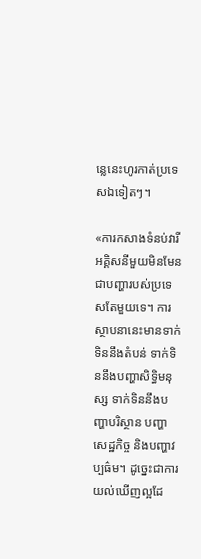ន្លេនេះហូរកាត់ប្រទេសឯទៀតៗ។

«ការកសាងទំនប់វារីអគ្គិសនីមួយមិនមែនជាបញ្ហារបស់ប្រទេសតែមួយទេ។ ការស្ថាបនានេះមានទាក់ទិននឹងតំបន់ ទាក់ទិននឹងបញ្ហាសិទ្ធិមនុស្ស ទាក់ទិននឹងបញ្ហាបរិស្ថាន បញ្ហាសេដ្ឋកិច្ច និងបញ្ហាវប្បធ៌ម។ ដូច្នេះជាការយល់ឃើញល្អដែ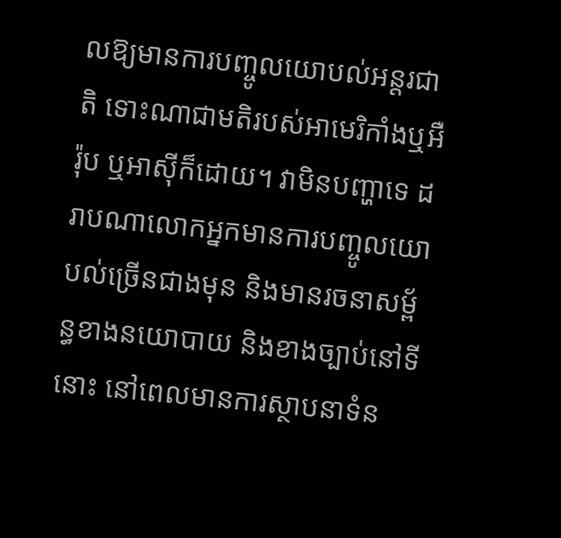លឱ្យមានការបញ្ចូលយោបល់អន្តរជាតិ ទោះណាជាមតិរបស់អាមេរិកាំងឬអឺរ៉ុប ឬអាស៊ីក៏ដោយ។ វាមិនបញ្ហាទេ ដរាបណាលោកអ្នកមានការបញ្ចូលយោបល់ច្រើនជាងមុន និងមានរចនាសម្ព័ន្ធខាងនយោបាយ និងខាងច្បាប់នៅទីនោះ នៅពេលមានការស្ថាបនាទំន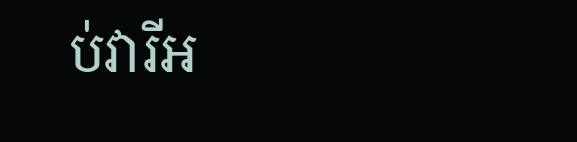ប់វារីអ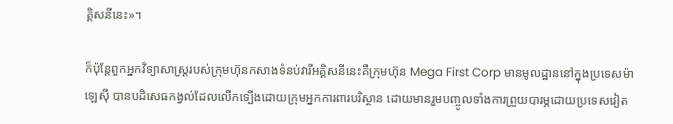គ្គិសនីនេះ»។

ក៏ប៉ុន្តែពួកអ្នកវិទ្យាសាស្ត្ររបស់ក្រុមហ៊ុនកសាងទំនប់វារីអគ្គិសនីនេះគឺក្រុមហ៊ុន Mega First Corp មានមូលដ្ឋាននៅក្នុងប្រទេសម៉ាឡេស៊ី បានបដិសេធកង្វល់ដែលលើកទ្បើងដោយក្រុមអ្នកការពារបរិស្ថាន ដោយមានរួមបញ្ចូលទាំងការព្រួយបារម្ភដោយប្រទេសវៀត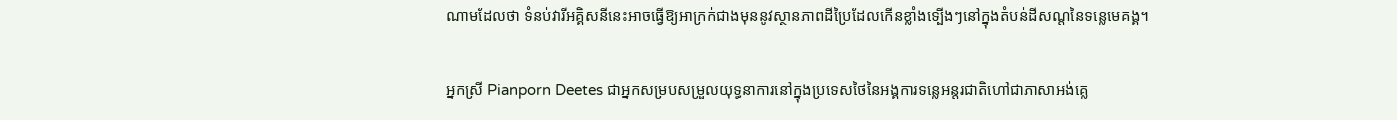ណាមដែលថា ទំនប់វារីអគ្គិសនីនេះអាចធ្វើឱ្យអាក្រក់ជាងមុននូវស្ថានភាពដីប្រៃដែលកើនខ្លាំងទ្បើងៗនៅក្នុងតំបន់ដីសណ្តនៃទន្លេមេគង្គ។

អ្នកស្រី Pianporn Deetes ជាអ្នកសម្របសម្រួលយុទ្ធនាការនៅក្នុងប្រទេសថៃនៃអង្គការទន្លេអន្តរជាតិហៅជាភាសាអង់គ្លេ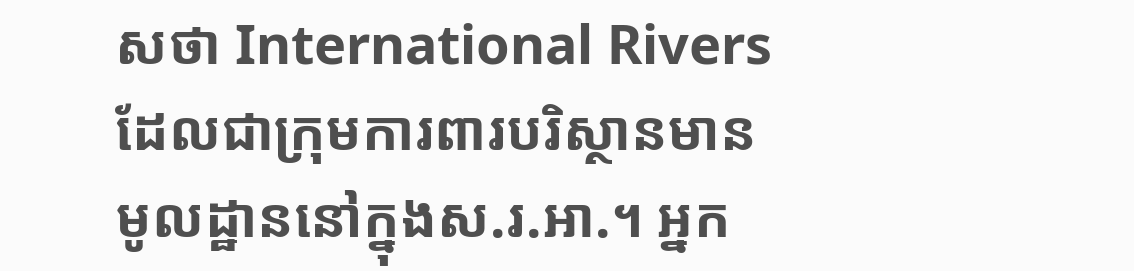សថា International Rivers ដែលជាក្រុមការពារបរិស្ថានមានមូលដ្ឋាននៅក្នុងស.រ.អា.។ អ្នក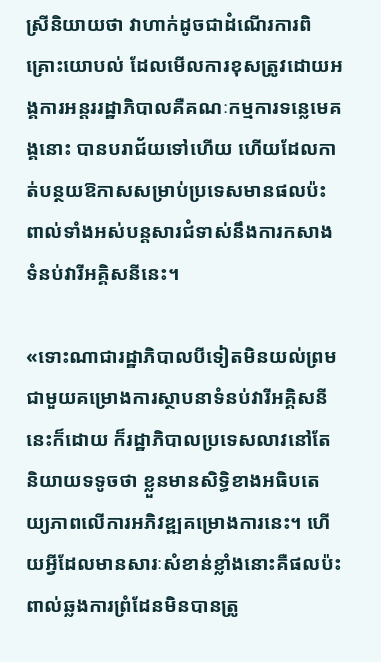ស្រីនិយាយថា វាហាក់ដូចជាដំណើរការពិគ្រោះយោបល់ ដែលមើលការខុសត្រូវដោយអង្គការអន្តររដ្ឋាភិបាលគឺគណៈកម្មការទន្លេមេគង្គនោះ បានបរាជ័យទៅហើយ ហើយដែលកាត់បន្ថយឱកាសសម្រាប់ប្រទេសមានផលប៉ះពាល់ទាំងអស់បន្តសារជំទាស់នឹងការកសាងទំនប់វារីអគ្គិសនីនេះ។

«ទោះណាជារដ្ឋាភិបាលបីទៀតមិនយល់ព្រមជាមួយគម្រោងការស្ថាបនាទំនប់វារីអគ្គិសនីនេះក៏ដោយ ក៏រដ្ឋាភិបាលប្រទេសលាវនៅតែនិយាយទទូចថា ខ្លួនមានសិទ្ធិខាងអធិបតេយ្យភាពលើការអភិវឌ្ឍគម្រោងការនេះ។ ហើយអ្វីដែលមានសារៈសំខាន់ខ្លាំងនោះគឺផលប៉ះពាល់ឆ្លងការព្រំដែនមិនបានត្រូ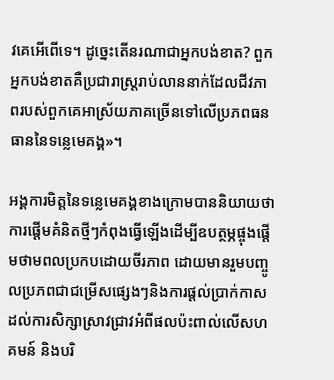វគេអើពើទេ។ ដូច្នេះតើនរណាជាអ្នកបង់ខាត? ពួកអ្នកបង់ខាតគឺប្រជារាស្ត្ររាប់លាននាក់ដែលជីវភាពរបស់ពួកគេអាស្រ័យភាគច្រើនទៅលើប្រភពធនធាននៃទន្លេមេគង្គ»។

អង្គការមិត្តនៃទន្លេមេគង្គខាងក្រោមបាននិយាយថា ការផ្តើមគំនិតថ្មីៗកំពុងធ្វើឡើងដើម្បីឧបត្ថម្ភផ្ចុងផ្តើមថាមពលប្រកបដោយចីរភាព ដោយមានរួមបញ្ចូលប្រភពជាជម្រើសផ្សេងៗនិងការផ្តល់ប្រាក់កាសដល់ការសិក្សាស្រាវជ្រាវអំពីផលប៉ះពាល់លើសហគមន៍ និងបរិ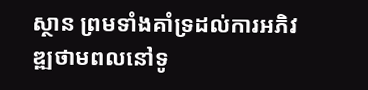ស្ថាន ព្រមទាំងគាំទ្រដល់ការអភិវឌ្ឍថាមពលនៅទូ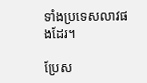ទាំងប្រទេសលាវផងដែរ។

ប្រែស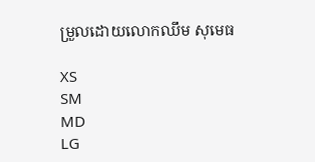ម្រួលដោយលោកឈឹម សុមេធ

XS
SM
MD
LG